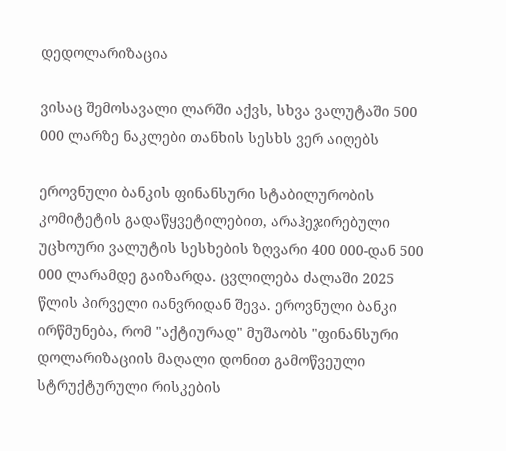დედოლარიზაცია

ვისაც შემოსავალი ლარში აქვს, სხვა ვალუტაში 500 000 ლარზე ნაკლები თანხის სესხს ვერ აიღებს

ეროვნული ბანკის ფინანსური სტაბილურობის კომიტეტის გადაწყვეტილებით, არაჰეჯირებული უცხოური ვალუტის სესხების ზღვარი 400 000-დან 500 000 ლარამდე გაიზარდა. ცვლილება ძალაში 2025 წლის პირველი იანვრიდან შევა. ეროვნული ბანკი ირწმუნება, რომ "აქტიურად" მუშაობს "ფინანსური დოლარიზაციის მაღალი დონით გამოწვეული სტრუქტურული რისკების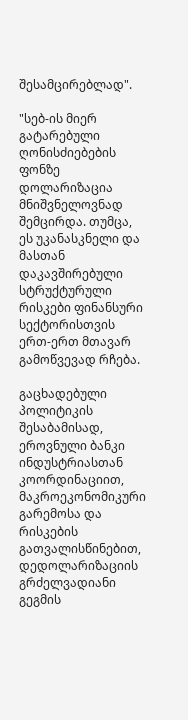შესამცირებლად".

"სებ-ის მიერ გატარებული ღონისძიებების ფონზე დოლარიზაცია მნიშვნელოვნად შემცირდა. თუმცა, ეს უკანასკნელი და მასთან დაკავშირებული სტრუქტურული რისკები ფინანსური სექტორისთვის ერთ-ერთ მთავარ გამოწვევად რჩება.

გაცხადებული პოლიტიკის შესაბამისად, ეროვნული ბანკი ინდუსტრიასთან კოორდინაციით, მაკროეკონომიკური გარემოსა და რისკების გათვალისწინებით, დედოლარიზაციის გრძელვადიანი გეგმის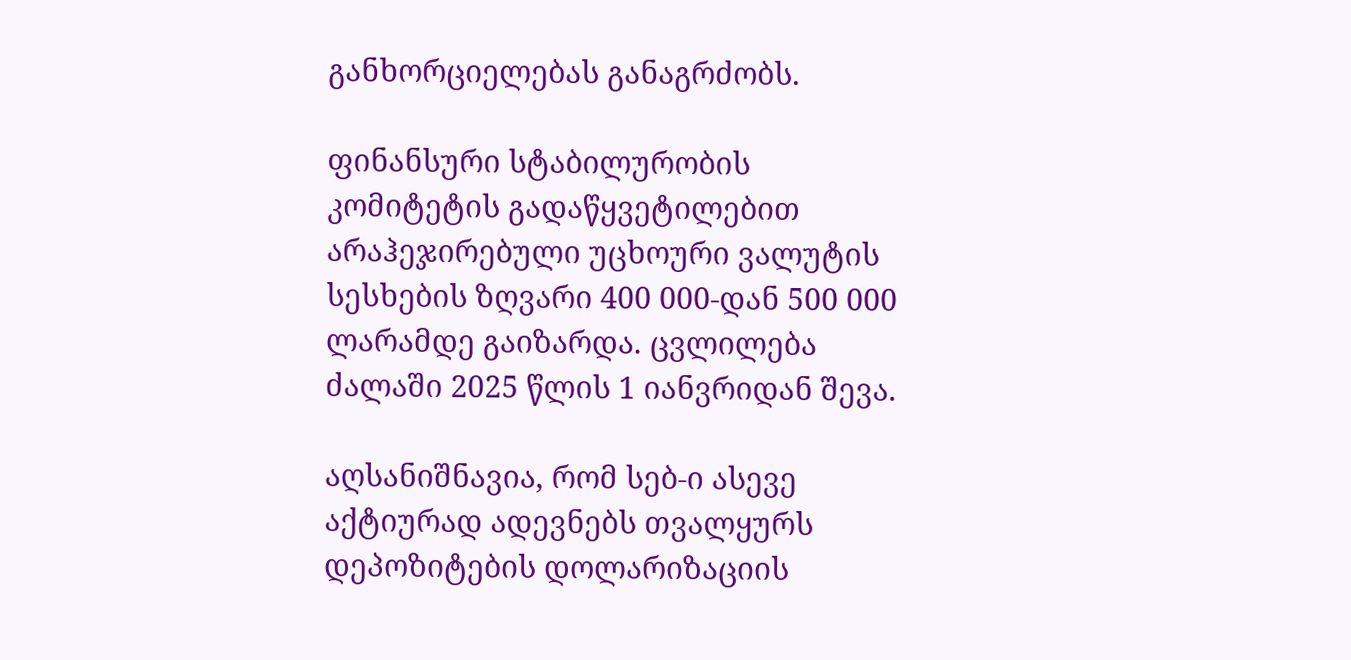განხორციელებას განაგრძობს.

ფინანსური სტაბილურობის კომიტეტის გადაწყვეტილებით არაჰეჯირებული უცხოური ვალუტის სესხების ზღვარი 400 000-დან 500 000 ლარამდე გაიზარდა. ცვლილება ძალაში 2025 წლის 1 იანვრიდან შევა.

აღსანიშნავია, რომ სებ-ი ასევე აქტიურად ადევნებს თვალყურს დეპოზიტების დოლარიზაციის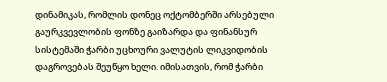დინამიკას, რომლის დონეც ოქტომბერში არსებული გაურკვევლობის ფონზე გაიზარდა და ფინანსურ სისტემაში ჭარბი უცხოური ვალუტის ლიკვიდობის დაგროვებას შეუწყო ხელი. იმისათვის, რომ ჭარბი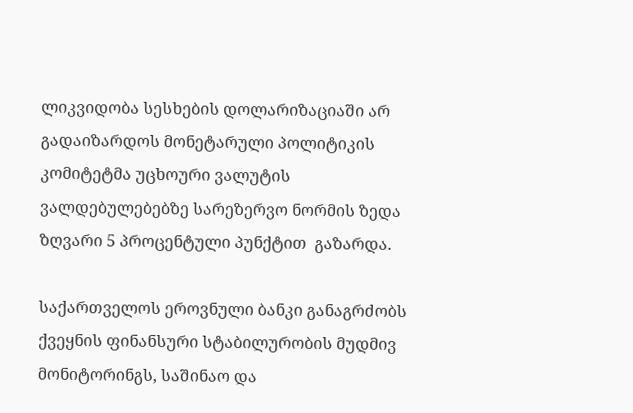ლიკვიდობა სესხების დოლარიზაციაში არ გადაიზარდოს მონეტარული პოლიტიკის კომიტეტმა უცხოური ვალუტის ვალდებულებებზე სარეზერვო ნორმის ზედა ზღვარი 5 პროცენტული პუნქტით  გაზარდა.

საქართველოს ეროვნული ბანკი განაგრძობს ქვეყნის ფინანსური სტაბილურობის მუდმივ მონიტორინგს, საშინაო და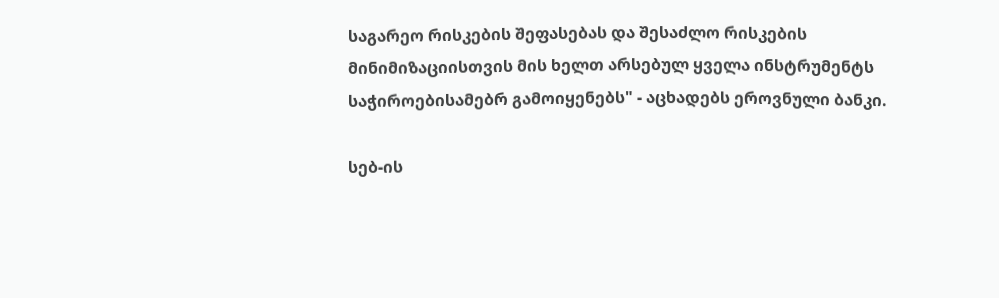საგარეო რისკების შეფასებას და შესაძლო რისკების მინიმიზაციისთვის მის ხელთ არსებულ ყველა ინსტრუმენტს საჭიროებისამებრ გამოიყენებს" - აცხადებს ეროვნული ბანკი.

სებ-ის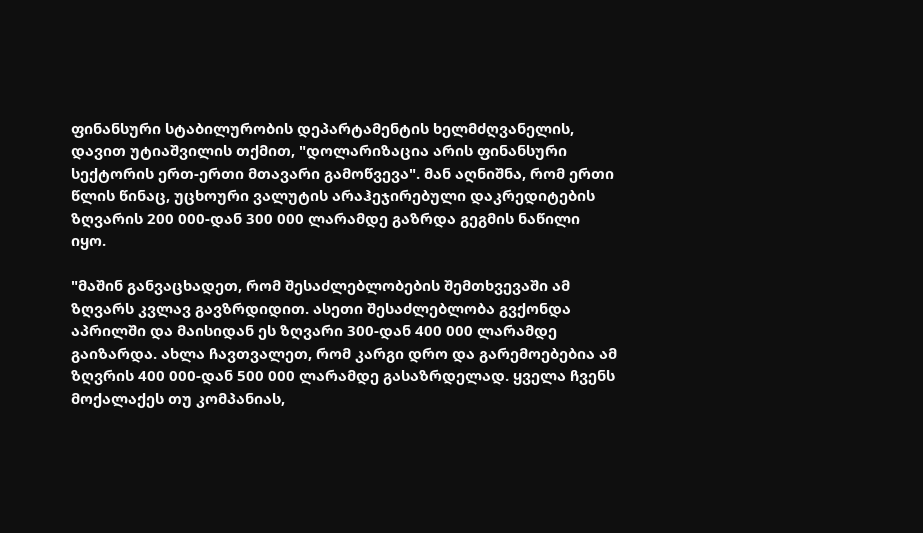ფინანსური სტაბილურობის დეპარტამენტის ხელმძღვანელის, დავით უტიაშვილის თქმით, "დოლარიზაცია არის ფინანსური სექტორის ერთ-ერთი მთავარი გამოწვევა". მან აღნიშნა, რომ ერთი წლის წინაც, უცხოური ვალუტის არაჰეჯირებული დაკრედიტების ზღვარის 200 000-დან 300 000 ლარამდე გაზრდა გეგმის ნაწილი იყო.

"მაშინ განვაცხადეთ, რომ შესაძლებლობების შემთხვევაში ამ ზღვარს კვლავ გავზრდიდით. ასეთი შესაძლებლობა გვქონდა აპრილში და მაისიდან ეს ზღვარი 300-დან 400 000 ლარამდე გაიზარდა. ახლა ჩავთვალეთ, რომ კარგი დრო და გარემოებებია ამ ზღვრის 400 000-დან 500 000 ლარამდე გასაზრდელად. ყველა ჩვენს მოქალაქეს თუ კომპანიას,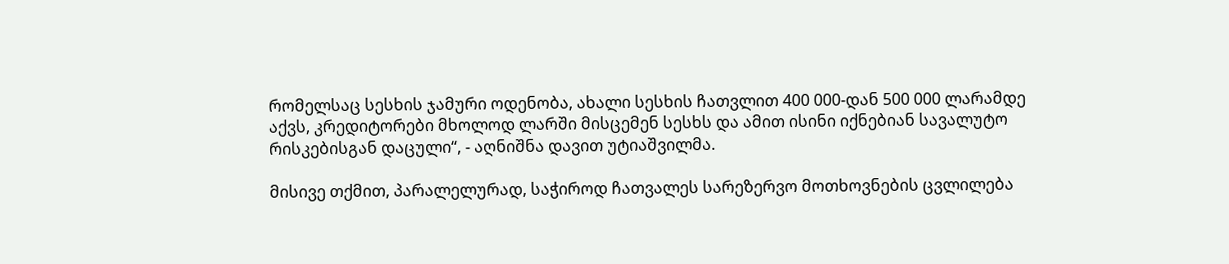რომელსაც სესხის ჯამური ოდენობა, ახალი სესხის ჩათვლით 400 000-დან 500 000 ლარამდე აქვს, კრედიტორები მხოლოდ ლარში მისცემენ სესხს და ამით ისინი იქნებიან სავალუტო რისკებისგან დაცული“, - აღნიშნა დავით უტიაშვილმა.

მისივე თქმით, პარალელურად, საჭიროდ ჩათვალეს სარეზერვო მოთხოვნების ცვლილება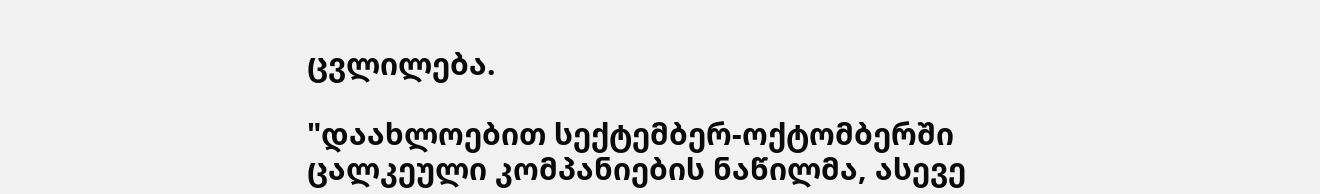ცვლილება.

"დაახლოებით სექტემბერ-ოქტომბერში ცალკეული კომპანიების ნაწილმა, ასევე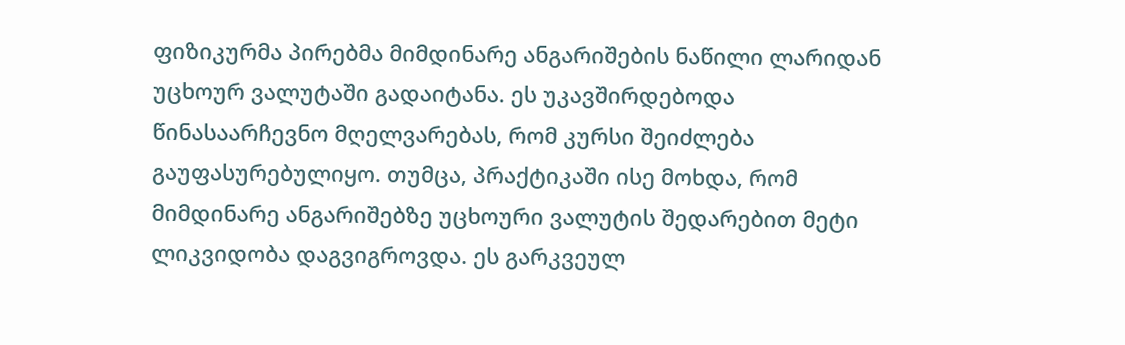ფიზიკურმა პირებმა მიმდინარე ანგარიშების ნაწილი ლარიდან უცხოურ ვალუტაში გადაიტანა. ეს უკავშირდებოდა წინასაარჩევნო მღელვარებას, რომ კურსი შეიძლება გაუფასურებულიყო. თუმცა, პრაქტიკაში ისე მოხდა, რომ მიმდინარე ანგარიშებზე უცხოური ვალუტის შედარებით მეტი ლიკვიდობა დაგვიგროვდა. ეს გარკვეულ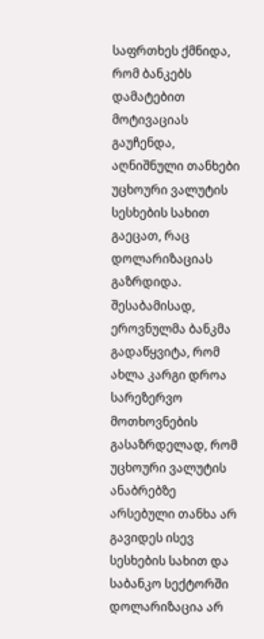საფრთხეს ქმნიდა, რომ ბანკებს დამატებით მოტივაციას გაუჩენდა, აღნიშნული თანხები უცხოური ვალუტის სესხების სახით გაეცათ, რაც დოლარიზაციას გაზრდიდა. შესაბამისად, ეროვნულმა ბანკმა გადაწყვიტა, რომ ახლა კარგი დროა სარეზერვო მოთხოვნების გასაზრდელად, რომ უცხოური ვალუტის ანაბრებზე არსებული თანხა არ გავიდეს ისევ სესხების სახით და საბანკო სექტორში დოლარიზაცია არ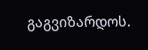გაგვიზარდოს.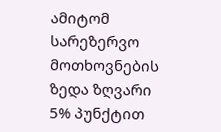ამიტომ სარეზერვო მოთხოვნების ზედა ზღვარი 5% პუნქტით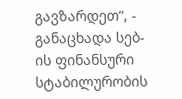გავზარდეთ“, - განაცხადა სებ-ის ფინანსური სტაბილურობის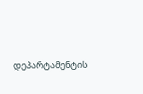დეპარტამენტის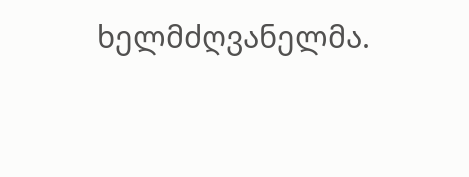ხელმძღვანელმა.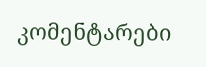კომენტარები